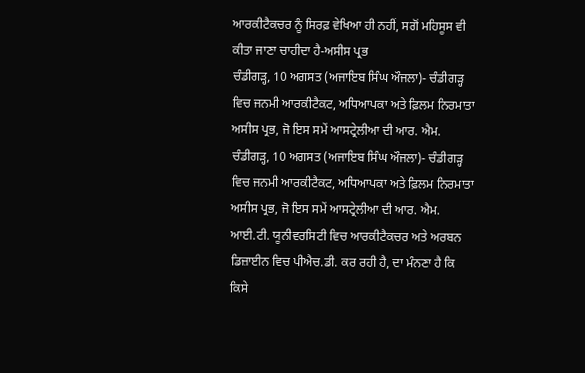ਆਰਕੀਟੈਕਚਰ ਨੂੰ ਸਿਰਫ਼ ਵੇਖਿਆ ਹੀ ਨਹੀਂ, ਸਗੋਂ ਮਹਿਸੂਸ ਵੀ ਕੀਤਾ ਜਾਣਾ ਚਾਹੀਦਾ ਹੈ-ਅਸੀਸ ਪ੍ਰਭ
ਚੰਡੀਗੜ੍ਹ, 10 ਅਗਸਤ (ਅਜਾਇਬ ਸਿੰਘ ਔਜਲਾ)- ਚੰਡੀਗੜ੍ਹ ਵਿਚ ਜਨਮੀ ਆਰਕੀਟੈਕਟ, ਅਧਿਆਪਕਾ ਅਤੇ ਫ਼ਿਲਮ ਨਿਰਮਾਤਾ ਅਸੀਸ ਪ੍ਰਭ, ਜੋ ਇਸ ਸਮੇਂ ਆਸਟ੍ਰੇਲੀਆ ਦੀ ਆਰ. ਐਮ.
ਚੰਡੀਗੜ੍ਹ, 10 ਅਗਸਤ (ਅਜਾਇਬ ਸਿੰਘ ਔਜਲਾ)- ਚੰਡੀਗੜ੍ਹ ਵਿਚ ਜਨਮੀ ਆਰਕੀਟੈਕਟ, ਅਧਿਆਪਕਾ ਅਤੇ ਫ਼ਿਲਮ ਨਿਰਮਾਤਾ ਅਸੀਸ ਪ੍ਰਭ, ਜੋ ਇਸ ਸਮੇਂ ਆਸਟ੍ਰੇਲੀਆ ਦੀ ਆਰ. ਐਮ. ਆਈ.ਟੀ. ਯੂਨੀਵਰਸਿਟੀ ਵਿਚ ਆਰਕੀਟੈਕਚਰ ਅਤੇ ਅਰਬਨ ਡਿਜ਼ਾਈਨ ਵਿਚ ਪੀਐਚ.ਡੀ. ਕਰ ਰਹੀ ਹੈ, ਦਾ ਮੰਨਣਾ ਹੈ ਕਿ ਕਿਸੇ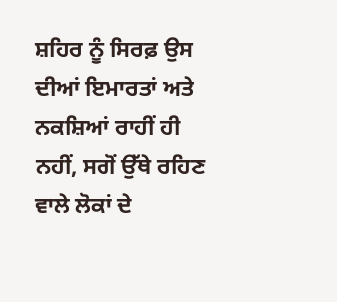ਸ਼ਹਿਰ ਨੂੰ ਸਿਰਫ਼ ਉਸ ਦੀਆਂ ਇਮਾਰਤਾਂ ਅਤੇ ਨਕਸ਼ਿਆਂ ਰਾਹੀਂ ਹੀ ਨਹੀਂ, ਸਗੋਂ ਉੱਥੇ ਰਹਿਣ ਵਾਲੇ ਲੋਕਾਂ ਦੇ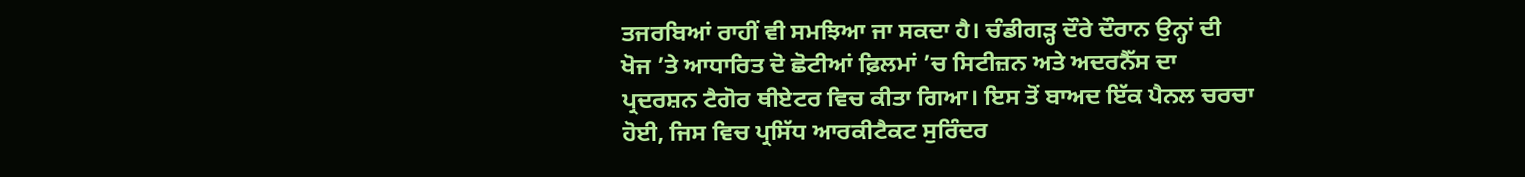ਤਜਰਬਿਆਂ ਰਾਹੀਂ ਵੀ ਸਮਝਿਆ ਜਾ ਸਕਦਾ ਹੈ। ਚੰਡੀਗੜ੍ਹ ਦੌਰੇ ਦੌਰਾਨ ਉਨ੍ਹਾਂ ਦੀ ਖੋਜ ’ਤੇ ਆਧਾਰਿਤ ਦੋ ਛੋਟੀਆਂ ਫ਼ਿਲਮਾਂ ’ਚ ਸਿਟੀਜ਼ਨ ਅਤੇ ਅਦਰਨੈੱਸ ਦਾ ਪ੍ਰਦਰਸ਼ਨ ਟੈਗੋਰ ਥੀਏਟਰ ਵਿਚ ਕੀਤਾ ਗਿਆ। ਇਸ ਤੋਂ ਬਾਅਦ ਇੱਕ ਪੈਨਲ ਚਰਚਾ ਹੋਈ, ਜਿਸ ਵਿਚ ਪ੍ਰਸਿੱਧ ਆਰਕੀਟੈਕਟ ਸੁਰਿੰਦਰ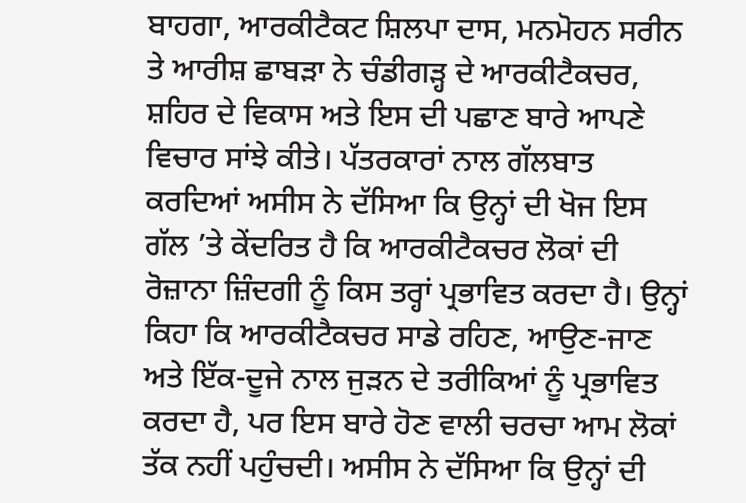ਬਾਹਗਾ, ਆਰਕੀਟੈਕਟ ਸ਼ਿਲਪਾ ਦਾਸ, ਮਨਮੋਹਨ ਸਰੀਨ ਤੇ ਆਰੀਸ਼ ਛਾਬੜਾ ਨੇ ਚੰਡੀਗੜ੍ਹ ਦੇ ਆਰਕੀਟੈਕਚਰ, ਸ਼ਹਿਰ ਦੇ ਵਿਕਾਸ ਅਤੇ ਇਸ ਦੀ ਪਛਾਣ ਬਾਰੇ ਆਪਣੇ ਵਿਚਾਰ ਸਾਂਝੇ ਕੀਤੇ। ਪੱਤਰਕਾਰਾਂ ਨਾਲ ਗੱਲਬਾਤ ਕਰਦਿਆਂ ਅਸੀਸ ਨੇ ਦੱਸਿਆ ਕਿ ਉਨ੍ਹਾਂ ਦੀ ਖੋਜ ਇਸ ਗੱਲ ’ਤੇ ਕੇਂਦਰਿਤ ਹੈ ਕਿ ਆਰਕੀਟੈਕਚਰ ਲੋਕਾਂ ਦੀ ਰੋਜ਼ਾਨਾ ਜ਼ਿੰਦਗੀ ਨੂੰ ਕਿਸ ਤਰ੍ਹਾਂ ਪ੍ਰਭਾਵਿਤ ਕਰਦਾ ਹੈ। ਉਨ੍ਹਾਂ ਕਿਹਾ ਕਿ ਆਰਕੀਟੈਕਚਰ ਸਾਡੇ ਰਹਿਣ, ਆਉਣ-ਜਾਣ ਅਤੇ ਇੱਕ-ਦੂਜੇ ਨਾਲ ਜੁੜਨ ਦੇ ਤਰੀਕਿਆਂ ਨੂੰ ਪ੍ਰਭਾਵਿਤ ਕਰਦਾ ਹੈ, ਪਰ ਇਸ ਬਾਰੇ ਹੋਣ ਵਾਲੀ ਚਰਚਾ ਆਮ ਲੋਕਾਂ ਤੱਕ ਨਹੀਂ ਪਹੁੰਚਦੀ। ਅਸੀਸ ਨੇ ਦੱਸਿਆ ਕਿ ਉਨ੍ਹਾਂ ਦੀ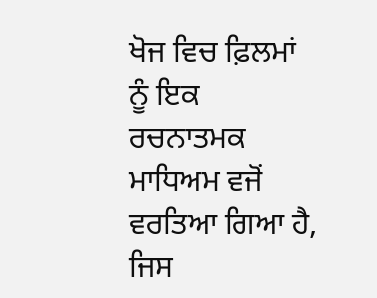ਖੋਜ ਵਿਚ ਫ਼ਿਲਮਾਂ ਨੂੰ ਇਕ ਰਚਨਾਤਮਕ ਮਾਧਿਅਮ ਵਜੋਂ ਵਰਤਿਆ ਗਿਆ ਹੈ, ਜਿਸ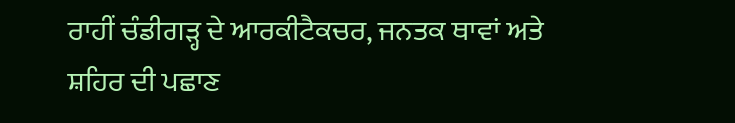ਰਾਹੀਂ ਚੰਡੀਗੜ੍ਹ ਦੇ ਆਰਕੀਟੈਕਚਰ, ਜਨਤਕ ਥਾਵਾਂ ਅਤੇ ਸ਼ਹਿਰ ਦੀ ਪਛਾਣ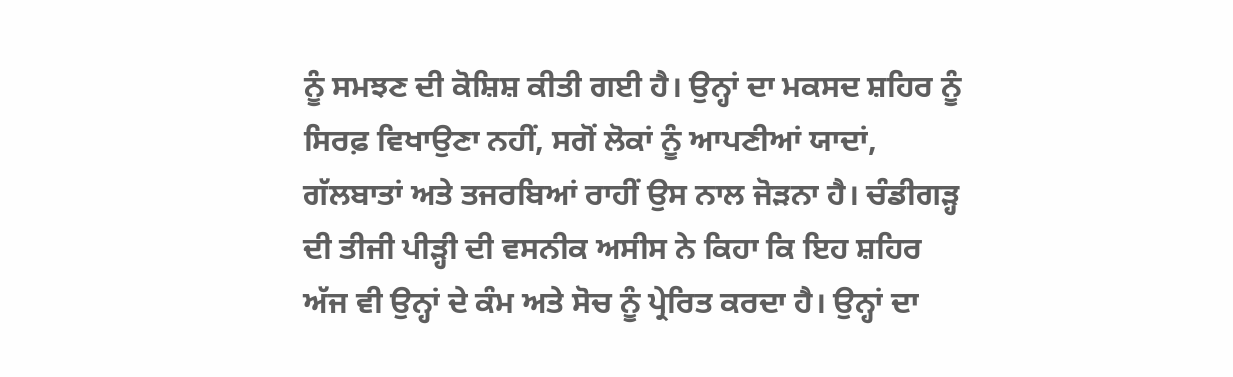ਨੂੰ ਸਮਝਣ ਦੀ ਕੋਸ਼ਿਸ਼ ਕੀਤੀ ਗਈ ਹੈ। ਉਨ੍ਹਾਂ ਦਾ ਮਕਸਦ ਸ਼ਹਿਰ ਨੂੰ ਸਿਰਫ਼ ਵਿਖਾਉਣਾ ਨਹੀਂ, ਸਗੋਂ ਲੋਕਾਂ ਨੂੰ ਆਪਣੀਆਂ ਯਾਦਾਂ, ਗੱਲਬਾਤਾਂ ਅਤੇ ਤਜਰਬਿਆਂ ਰਾਹੀਂ ਉਸ ਨਾਲ ਜੋੜਨਾ ਹੈ। ਚੰਡੀਗੜ੍ਹ ਦੀ ਤੀਜੀ ਪੀੜ੍ਹੀ ਦੀ ਵਸਨੀਕ ਅਸੀਸ ਨੇ ਕਿਹਾ ਕਿ ਇਹ ਸ਼ਹਿਰ ਅੱਜ ਵੀ ਉਨ੍ਹਾਂ ਦੇ ਕੰਮ ਅਤੇ ਸੋਚ ਨੂੰ ਪ੍ਰੇਰਿਤ ਕਰਦਾ ਹੈ। ਉਨ੍ਹਾਂ ਦਾ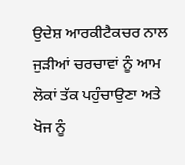ਉਦੇਸ਼ ਆਰਕੀਟੈਕਚਰ ਨਾਲ ਜੁੜੀਆਂ ਚਰਚਾਵਾਂ ਨੂੰ ਆਮ ਲੋਕਾਂ ਤੱਕ ਪਹੁੰਚਾਉਣਾ ਅਤੇ ਖੋਜ ਨੂੰ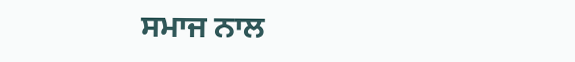ਸਮਾਜ ਨਾਲ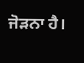ਜੋੜਨਾ ਹੈ।